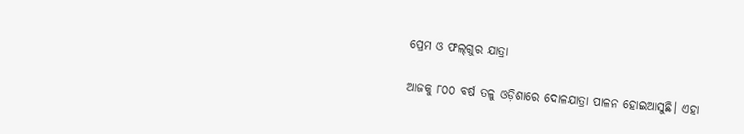ପ୍ରେମ ଓ ଫଲ୍‌ଗୁର ଯାତ୍ରା

ଆଜକୁ ୮୦୦ ବର୍ଷ ତଳୁ ଓଡ଼ିଶାରେ ଦୋଳଯାତ୍ରା ପାଳନ ହୋଇଆସୁଛି। ଏହା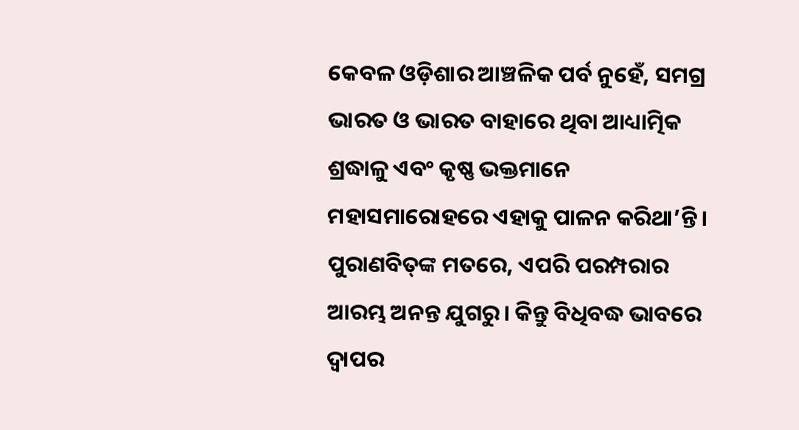କେବଳ ଓଡ଼ିଶାର ଆଞ୍ଚଳିକ ପର୍ବ ନୁହେଁ, ସମଗ୍ର ଭାରତ ଓ ଭାରତ ବାହାରେ ଥିବା ଆଧ୍ୟାତ୍ମିକ ଶ୍ରଦ୍ଧାଳୁ ଏବଂ କୃଷ୍ଣ ଭକ୍ତମାନେ ମହାସମାରୋହରେ ଏହାକୁ ପାଳନ କରିଥା’ନ୍ତି। ପୁରାଣବିତ୍‌ଙ୍କ ମତରେ, ଏପରି ପରମ୍ପରାର ଆରମ୍ଭ ଅନନ୍ତ ଯୁଗରୁ। କିନ୍ତୁ ବିଧିବଦ୍ଧ ଭାବରେ ଦ୍ୱାପର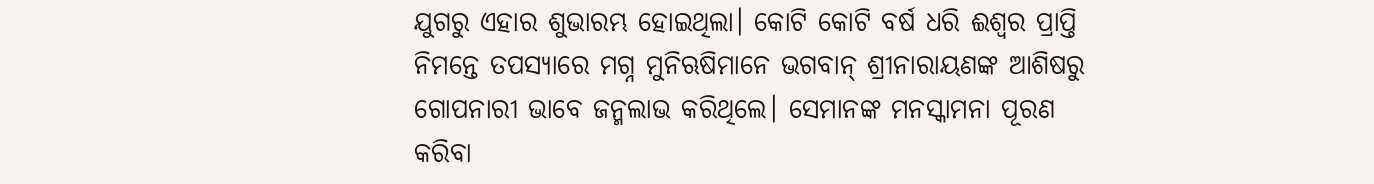ଯୁଗରୁ ଏହାର ଶୁଭାରମ୍ଭ ହୋଇଥିଲା। କୋଟି କୋଟି ବର୍ଷ ଧରି ଈଶ୍ୱର ପ୍ରାପ୍ତି ନିମନ୍ତେ ତପସ୍ୟାରେ ମଗ୍ନ ମୁନିଋଷିମାନେ ଭଗବାନ୍‌ ଶ୍ରୀନାରାୟଣଙ୍କ ଆଶିଷରୁ ଗୋପନାରୀ ଭାବେ ଜନ୍ମଲାଭ କରିଥିଲେ। ସେମାନଙ୍କ ମନସ୍କାମନା ପୂରଣ କରିବା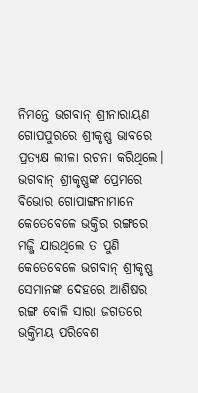ନିମନ୍ତେ ଭଗବାନ୍‌ ଶ୍ରୀନାରାୟଣ ଗୋପପୁରରେ ଶ୍ରୀକୃଷ୍ଣ ଭାବରେ ପ୍ରତ୍ୟକ୍ଷ ଲୀଳା ରଚନା କରିଥିଲେ। ଭଗବାନ୍‌ ଶ୍ରୀକୃଷ୍ଣଙ୍କ ପ୍ରେମରେ ବିଭୋର ଗୋପାଙ୍ଗନାମାନେ କେତେବେଳେ ଭକ୍ତିର ରଙ୍ଗରେ ମଜ୍ଜି ଯାଉଥିଲେ ତ ପୁଣି କେତେବେଳେ ଭଗବାନ୍‌ ଶ୍ରୀକୃଷ୍ଣ ସେମାନଙ୍କ ଦେହରେ ଆଶିଷର ରଙ୍ଗ ବୋଳି ସାରା ଜଗତରେ ଭକ୍ତିମୟ ପରିବେଶ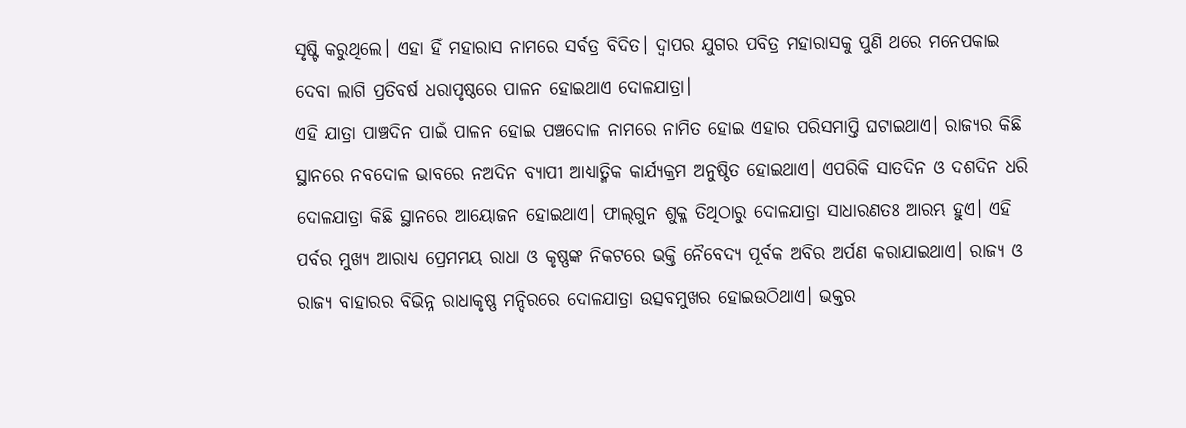ସୃଷ୍ଟି କରୁଥିଲେ। ଏହା ହିଁ ମହାରାସ ନାମରେ ସର୍ବତ୍ର ବିଦିତ। ଦ୍ୱାପର ଯୁଗର ପବିତ୍ର ମହାରାସକୁ ପୁଣି ଥରେ ମନେପକାଇ ଦେବା ଲାଗି ପ୍ରତିବର୍ଷ ଧରାପୃଷ୍ଠରେ ପାଳନ ହୋଇଥାଏ ଦୋଳଯାତ୍ରା।
ଏହି ଯାତ୍ରା ପାଞ୍ଚଦିନ ପାଇଁ ପାଳନ ହୋଇ ପଞ୍ଚଦୋଳ ନାମରେ ନାମିତ ହୋଇ ଏହାର ପରିସମାପ୍ତି ଘଟାଇଥାଏ। ରାଜ୍ୟର କିଛି ସ୍ଥାନରେ ନବଦୋଳ ଭାବରେ ନଅଦିନ ବ୍ୟାପୀ ଆଧ୍ୟାତ୍ମିକ କାର୍ଯ୍ୟକ୍ରମ ଅନୁଷ୍ଠିତ ହୋଇଥାଏ। ଏପରିକି ସାତଦିନ ଓ ଦଶଦିନ ଧରି ଦୋଳଯାତ୍ରା କିଛି ସ୍ଥାନରେ ଆୟୋଜନ ହୋଇଥାଏ। ଫାଲ୍‌ଗୁନ ଶୁକ୍ଳ ତିଥିଠାରୁ ଦୋଳଯାତ୍ରା ସାଧାରଣତଃ ଆରମ୍ଭ ହୁଏ। ଏହି ପର୍ବର ମୁଖ୍ୟ ଆରାଧ୍ୟ ପ୍ରେମମୟ ରାଧା ଓ କୃଷ୍ଣଙ୍କ ନିକଟରେ ଭକ୍ତି ନୈବେଦ୍ୟ ପୂର୍ବକ ଅବିର ଅର୍ପଣ କରାଯାଇଥାଏ। ରାଜ୍ୟ ଓ ରାଜ୍ୟ ବାହାରର ବିଭିନ୍ନ ରାଧାକୃଷ୍ଣ ମନ୍ଦିରରେ ଦୋଳଯାତ୍ରା ଉତ୍ସବମୁଖର ହୋଇଉଠିଥାଏ। ଭକ୍ତର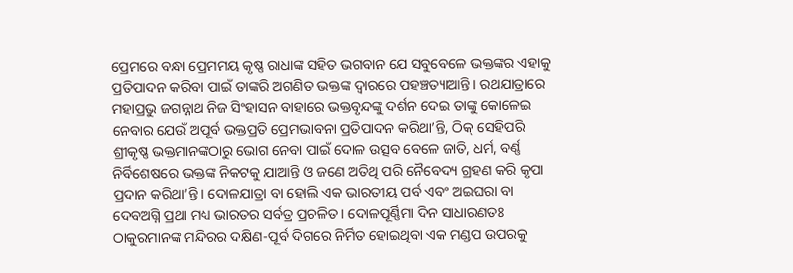ପ୍ରେମରେ ବନ୍ଧା ପ୍ରେମମୟ କୃଷ୍ଣ ରାଧାଙ୍କ ସହିତ ଭଗବାନ ଯେ ସବୁବେଳେ ଭକ୍ତଙ୍କର ଏହାକୁ ପ୍ରତିପାଦନ କରିବା ପାଇଁ ତାଙ୍କରି ଅଗଣିତ ଭକ୍ତଙ୍କ ଦ୍ୱାରରେ ପହଞ୍ଚତ୍ୟାଆନ୍ତି। ରଥଯାତ୍ରାରେ ମହାପ୍ରଭୁ ଜଗନ୍ନାଥ ନିଜ ସିଂହାସନ ବାହାରେ ଭକ୍ତବୃନ୍ଦଙ୍କୁ ଦର୍ଶନ ଦେଇ ତାଙ୍କୁ କୋଳେଇ ନେବାର ଯେଉଁ ଅପୂର୍ବ ଭକ୍ତପ୍ରତି ପ୍ରେମଭାବନା ପ୍ରତିପାଦନ କରିଥା’ନ୍ତି, ଠିକ୍‌ ସେହିପରି ଶ୍ରୀକୃଷ୍ଣ ଭକ୍ତମାନଙ୍କଠାରୁ ଭୋଗ ନେବା ପାଇଁ ଦୋଳ ଉତ୍ସବ ବେଳେ ଜାତି, ଧର୍ମ, ବର୍ଣ୍ଣ ନିର୍ବିଶେଷରେ ଭକ୍ତଙ୍କ ନିକଟକୁ ଯାଆନ୍ତି ଓ ଜଣେ ଅତିଥି ପରି ନୈବେଦ୍ୟ ଗ୍ରହଣ କରି କୃପା ପ୍ରଦାନ କରିଥା’ନ୍ତି। ଦୋଳଯାତ୍ରା ବା ହୋଲି ଏକ ଭାରତୀୟ ପର୍ବ ଏବଂ ଅଇଘରା ବା ଦେବଅଗ୍ନି ପ୍ରଥା ମଧ୍ୟ ଭାରତର ସର୍ବତ୍ର ପ୍ରଚଳିତ। ଦୋଳପୂର୍ଣ୍ଣିମା ଦିନ ସାଧାରଣତଃ ଠାକୁରମାନଙ୍କ ମନ୍ଦିରର ଦକ୍ଷିଣ-ପୂର୍ବ ଦିଗରେ ନିର୍ମିତ ହୋଇଥିବା ଏକ ମଣ୍ଡପ ଉପରକୁ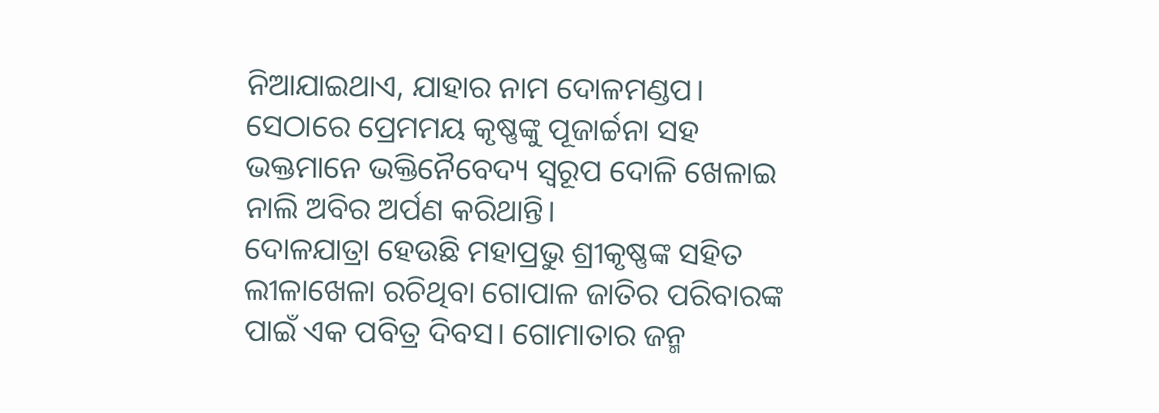ନିଆଯାଇଥାଏ, ଯାହାର ନାମ ଦୋଳମଣ୍ଡପ। ସେଠାରେ ପ୍ରେମମୟ କୃଷ୍ଣଙ୍କୁ ପୂଜାର୍ଚ୍ଚନା ସହ ଭକ୍ତମାନେ ଭକ୍ତିନୈବେଦ୍ୟ ସ୍ବରୂପ ଦୋଳି ଖେଳାଇ ନାଲି ଅବିର ଅର୍ପଣ କରିଥାନ୍ତି।
ଦୋଳଯାତ୍ରା ହେଉଛି ମହାପ୍ରଭୁ ଶ୍ରୀକୃଷ୍ଣଙ୍କ ସହିତ ଲୀଳାଖେଳା ରଚିଥିବା ଗୋପାଳ ଜାତିର ପରିବାରଙ୍କ ପାଇଁ ଏକ ପବିତ୍ର ଦିବସ। ଗୋମାତାର ଜନ୍ମ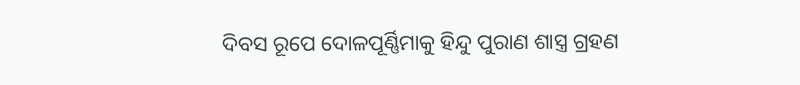ଦିବସ ରୂପେ ଦୋଳପୂର୍ଣ୍ଣିମାକୁ ହିନ୍ଦୁ ପୁରାଣ ଶାସ୍ତ୍ର ଗ୍ରହଣ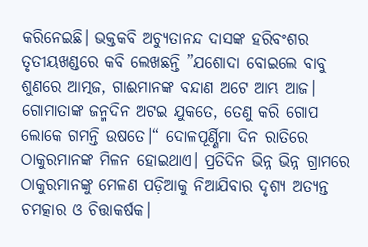କରିନେଇଛି। ଭକ୍ତକବି ଅଚ୍ୟୁତାନନ୍ଦ ଦାସଙ୍କ ହରିବଂଶର ତୃତୀୟଖଣ୍ଡରେ କବି ଲେଖଛନ୍ତି ”ଯଶୋଦା ବୋଇଲେ ବାବୁ ଶୁଣରେ ଆତ୍ମଜ, ଗାଈମାନଙ୍କ ବନ୍ଦାଣ ଅଟେ ଆମ୍ଭ ଆଜ। ଗୋମାତାଙ୍କ ଜନ୍ମଦିନ ଅଟଇ ଯୁକତେ, ତେଣୁ କରି ଗୋପ ଲୋକେ ଗମନ୍ତି ଉଷତେ।“ ଦୋଳପୂର୍ଣ୍ଣିମା ଦିନ ରାତିରେ ଠାକୁରମାନଙ୍କ ମିଳନ ହୋଇଥାଏ। ପ୍ରତିଦିନ ଭିନ୍ନ ଭିନ୍ନ ଗ୍ରାମରେ ଠାକୁରମାନଙ୍କୁ ମେଳଣ ପଡ଼ିଆକୁ ନିଆଯିବାର ଦୃଶ୍ୟ ଅତ୍ୟନ୍ତ ଚମତ୍କାର ଓ ଚିତ୍ତାକର୍ଷକ।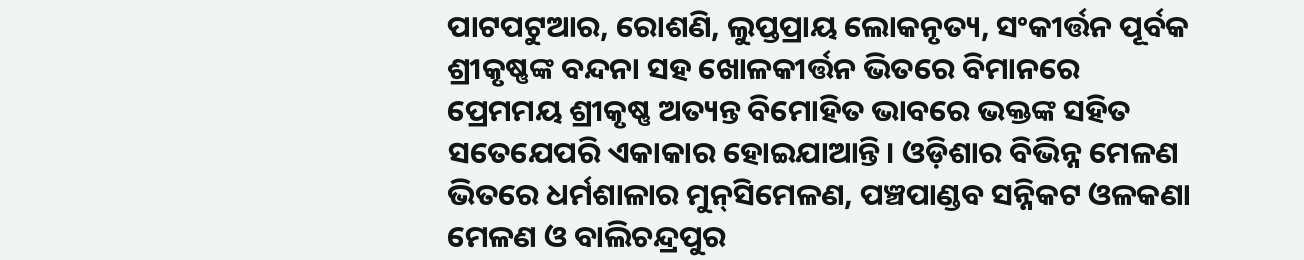ପାଟପଟୁଆର, ରୋଶଣି, ଲୁପ୍ତପ୍ରାୟ ଲୋକନୃତ୍ୟ, ସଂକୀର୍ତ୍ତନ ପୂର୍ବକ ଶ୍ରୀକୃଷ୍ଣଙ୍କ ବନ୍ଦନା ସହ ଖୋଳକୀର୍ତ୍ତନ ଭିତରେ ବିମାନରେ ପ୍ରେମମୟ ଶ୍ରୀକୃଷ୍ଣ ଅତ୍ୟନ୍ତ ବିମୋହିତ ଭାବରେ ଭକ୍ତଙ୍କ ସହିତ ସତେଯେପରି ଏକାକାର ହୋଇଯାଆନ୍ତି। ଓଡ଼ିଶାର ବିଭିନ୍ନ ମେଳଣ ଭିତରେ ଧର୍ମଶାଳାର ମୁନ୍‌ସିମେଳଣ, ପଞ୍ଚପାଣ୍ଡବ ସନ୍ନିକଟ ଓଳକଣା ମେଳଣ ଓ ବାଲିଚନ୍ଦ୍ରପୁର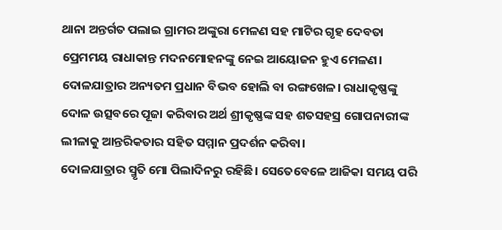ଥାନା ଅନ୍ତର୍ଗତ ପଲାଇ ଗ୍ରାମର ଅଙ୍କୁରା ମେଳଣ ସହ ମାଟିର ଗୃହ ଦେବତା ପ୍ରେମମୟ ରାଧାକାନ୍ତ ମଦନମୋହନଙ୍କୁ ନେଇ ଆୟୋଜନ ହୁଏ ମେଳଣ। ଦୋଳଯାତ୍ରାର ଅନ୍ୟତମ ପ୍ରଧାନ ବିଭବ ହୋଲି ବା ରଙ୍ଗଖେଳ। ରାଧାକୃଷ୍ଣଙ୍କୁ ଦୋଳ ଉତ୍ସବରେ ପୂଜା କରିବାର ଅର୍ଥ ଶ୍ରୀକୃଷ୍ଣଙ୍କ ସହ ଶତସହସ୍ର ଗୋପନାରୀଙ୍କ ଲୀଳାକୁ ଆନ୍ତରିକତାର ସହିତ ସମ୍ମାନ ପ୍ରଦର୍ଶନ କରିବା।
ଦୋଳଯାତ୍ରାର ସ୍ମୃତି ମୋ ପିଲାଦିନରୁ ରହିଛି। ସେତେବେଳେ ଆଜିକା ସମୟ ପରି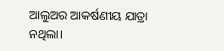ଆଲୁଅର ଆକର୍ଷଣୀୟ ଯାତ୍ରା ନଥିଲା।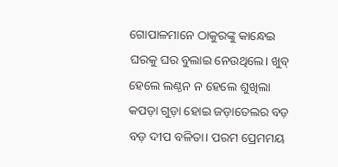ଗୋପାଳମାନେ ଠାକୁରଙ୍କୁ କାନ୍ଧେଇ ଘରକୁ ଘର ବୁଲାଇ ନେଉଥିଲେ। ଖୁବ୍‌ ହେଲେ ଲଣ୍ଠନ ନ ହେଲେ ଶୁଖିଲା କପଡ଼ା ଗୁଡ଼ା ହୋଇ ଜଡ଼ାତେଲର ବଡ଼ ବଡ଼ ଦୀପ ବଳିତା। ପରମ ପ୍ରେମମୟ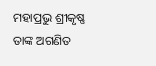ମହାପ୍ରଭୁ ଶ୍ରୀକୃଷ୍ଣ ତାଙ୍କ ଅଗଣିତ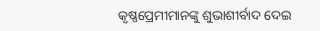କୃଷ୍ଣପ୍ରେମୀମାନଙ୍କୁ ଶୁଭାଶୀର୍ବାଦ ଦେଇ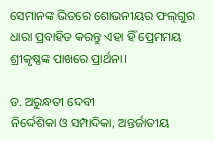ସେମାନଙ୍କ ଭିତରେ ଶୋଭନୀୟର ଫଲ୍‌ଗୁର ଧାରା ପ୍ରବାହିତ କରନ୍ତୁ ଏହା ହିଁ ପ୍ରେମମୟ ଶ୍ରୀକୃଷ୍ଣଙ୍କ ପାଖରେ ପ୍ରାର୍ଥନା।

ଡ. ଅରୁନ୍ଧତୀ ଦେବୀ
ନିର୍ଦ୍ଦେଶିକା ଓ ସମ୍ପାଦିକା, ଅନ୍ତର୍ଜାତୀୟ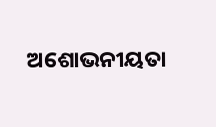ଅଶୋଭନୀୟତା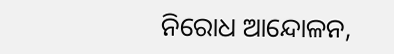ନିରୋଧ ଆନ୍ଦୋଳନ,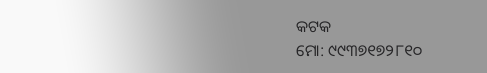କଟକ
ମୋ: ୯୯୩୭୧୭୨୮୧୦